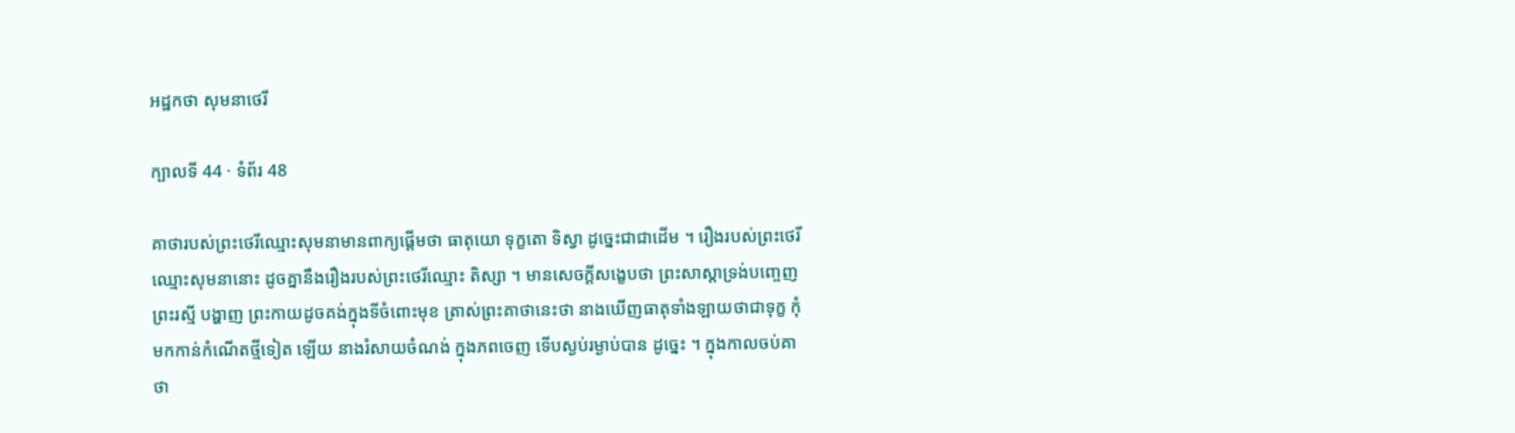អដ្ឋកថា សុមនាថេរី

ក្បាលទី 44 · ទំព័រ 48

គាថារបស់ព្រះថេរីឈ្មោះសុមនាមានពាក្យផ្តើមថា ធាតុយោ ទុក្ខតោ ទិស្វា ដូច្នេះជាជាដើម ។ រឿងរបស់ព្រះថេរីឈ្មោះសុមនានោះ ដូចគ្នានឹងរឿងរបស់ព្រះថេរីឈ្មោះ តិស្សា ។ មានសេចក្តីសង្ខេបថា ព្រះសាស្តាទ្រង់បញ្ចេញព្រះរស្មី បង្ហាញ ព្រះកាយដូចគង់ក្នុងទីចំពោះមុខ ត្រាស់ព្រះគាថានេះថា នាងឃើញធាតុទាំងឡាយថាជាទុក្ខ កុំមកកាន់កំណើតថ្មីទៀត ឡើយ នាងរំសាយចំណង់ ក្នុងភពចេញ ទើបស្ងប់រម្ងាប់បាន ដូច្នេះ ។ ក្នុងកាលចប់គាថា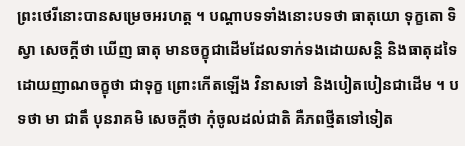ព្រះថេរីនោះបានសម្រេចអរហត្ត ។ បណ្តាបទទាំងនោះបទថា ធាតុយោ ទុក្ខតោ ទិស្វា សេចក្តីថា ឃើញ ធាតុ មានចក្ខុជាដើមដែលទាក់ទងដោយសន្តិ និងធាតុដទៃដោយញាណចក្ខុថា ជាទុក្ខ ព្រោះកើតឡើង វិនាសទៅ និងបៀតបៀនជាដើម ។ បទថា មា ជាតឹ បុនរាគមិ សេចក្តីថា កុំចូលដល់ជាតិ គឺភពថ្មីតទៅទៀត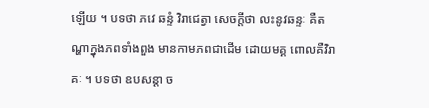ឡើយ ។ បទថា ភវេ ឆន្ទំ វិរាជេត្វា សេចក្តីថា លះនូវឆន្ទៈ គឺតណ្ហាក្នុងភពទាំងពួង មានកាមភពជាដើម ដោយមគ្គ ពោលគឺវិរាគៈ ។ បទថា ឧបសន្តា ច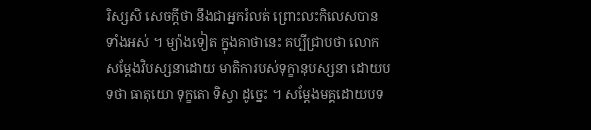រិស្សសិ សេចក្តីថា នឹងជាអ្នករំលត់ ព្រោះលះកិលេសបានទាំងអស់ ។ ម្យ៉ាងទៀត ក្នុងគាថានេះ គប្បីជ្រាបថា លោកសម្តែងវិបស្សនាដោយ មាតិការបស់ទុក្ខានុបស្សនា ដោយបទថា ធាតុយោ ទុក្ខតោ ទិស្វា ដូច្នេះ ។ សម្តែងមគ្គដោយបទ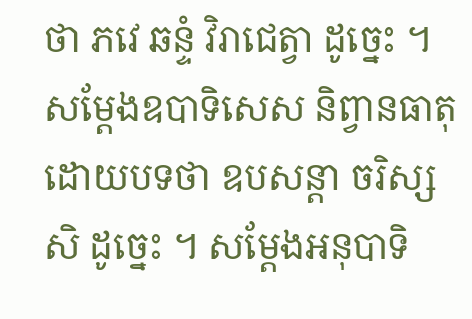ថា ភវេ ឆន្ទំ វិរាជេត្វា ដូច្នេះ ។ សម្តែងឧបាទិសេស និព្វានធាតុដោយបទថា ឧបសន្តា ចរិស្សសិ ដូច្នេះ ។ សម្តែងអនុបាទិ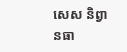សេស និព្វានធា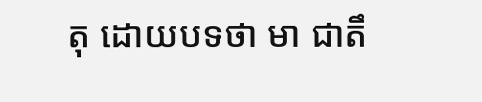តុ ដោយបទថា មា ជាតឹ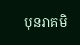បុនរាគមិ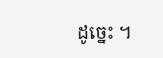ដូច្នេះ ។